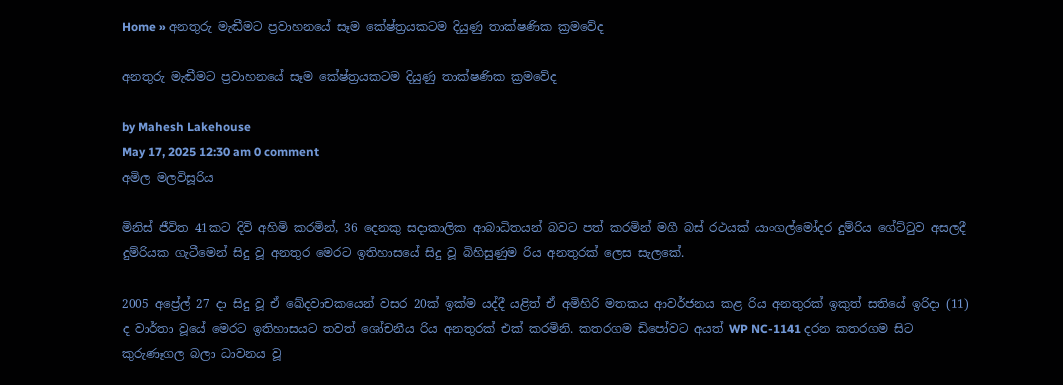Home » අනතුරු මැඬීමට ප්‍රවාහනයේ සෑම ‍කේෂ්ත්‍රයකටම දියුණු තාක්ෂණික ක්‍රමවේද

අනතුරු මැඬීමට ප්‍රවාහනයේ සෑම ‍කේෂ්ත්‍රයකටම දියුණු තාක්ෂණික ක්‍රමවේද

by Mahesh Lakehouse
May 17, 2025 12:30 am 0 comment
අමිල මලවිසූරිය

මිනිස් ජීවිත 41කට දිවි අහිමි කරමින්, 36 දෙනකු සදාකාලික ආබාධිතයන් බවට පත් කරමින් මගී බස් රථයක් යාංගල්මෝදර දුම්රිය ගේට්ටුව අසලදී දුම්රියක ගැටීමෙන් සිදු වූ අනතුර මෙරට ඉතිහාසයේ සිදු වූ බිහිසුණුම රිය අනතුරක් ලෙස සැලකේ.

2005 අප්‍රේල් 27 දා සිදු වූ ඒ ඛේදවාචකයෙන් වසර 20ක් ඉක්ම යද්දී යළිත් ඒ අමිහිරි මතකය ආවර්ජනය කළ රිය අනතුරක් ඉකුත් සතියේ ඉරිදා (11) ද වාර්තා වූයේ මෙරට ඉතිහාසයට තවත් ශෝචනීය රිය අනතුරක් එක් කරමිනි. කතරගම ඩිපෝවට අයත් WP NC-1141 දරන කතරගම සිට කුරුණෑගල බලා ධාවනය වූ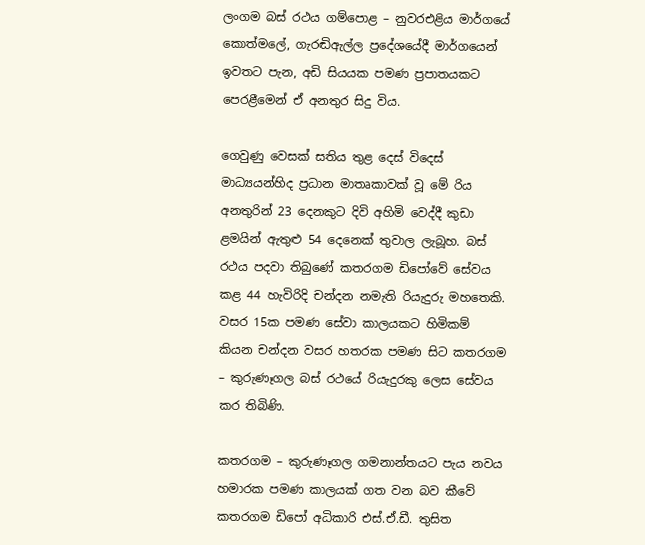ලංගම බස් රථය ගම්පොළ – නුවරඑළිය මාර්ගයේ කොත්මලේ, ගැරඬිඇල්ල ප්‍රදේශයේදී මාර්ගයෙන් ඉවතට පැන, අඩි සියයක පමණ ප්‍රපාතයකට පෙරළීමෙන් ඒ අනතුර සිදු විය.

ගෙවුණු වෙසක් සතිය තුළ දෙස් විදෙස් මාධ්‍යයන්හිද ප්‍රධාන මාතෘකාවක් වූ මේ රිය අනතුරින් 23 දෙනකුට දිවි අහිමි වෙද්දී කුඩා ළමයින් ඇතුළු 54 දෙනෙක් තුවාල ලැබූහ. බස් රථය පදවා තිබුණේ කතරගම ඩිපෝවේ සේවය කළ 44 හැවිරිදි චන්දන නමැති රියැදුරු මහතෙකි. වසර 15ක පමණ සේවා කාලයකට හිමිකම් කියන චන්දන වසර හතරක පමණ සිට කතරගම – කුරුණෑගල බස් රථයේ රියැදුරකු ලෙස සේවය කර තිබිණි.

කතරගම – කුරුණෑගල ගමනාන්තයට පැය නවය හමාරක පමණ කාලයක් ගත වන බව කීවේ කතරගම ඩිපෝ අධිකාරි එස්.ඒ.ඩී. තුසිත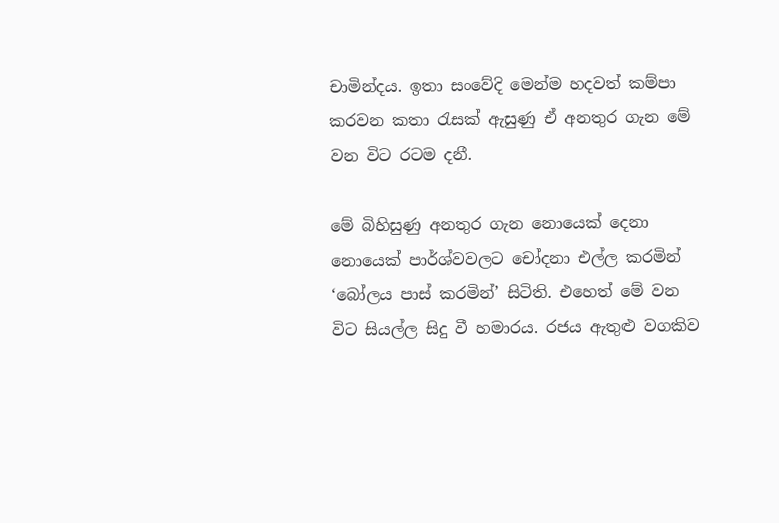චාමින්දය. ඉතා සංවේදි මෙන්ම හදවත් කම්පා කරවන කතා රැසක් ඇසුණු ඒ අනතුර ගැන මේ වන විට රටම දනී.

මේ බිහිසුණු අනතුර ගැන නොයෙක් දෙනා නොයෙක් පාර්ශ්වවලට චෝදනා එල්ල කරමින් ‘බෝලය පාස් කරමින්’ සිටිති. එහෙත් මේ වන විට සියල්ල සිදු වී හමාරය. රජය ඇතුළු වගකිව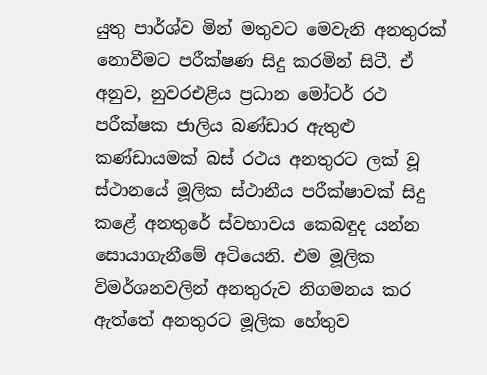යුතු පාර්ශ්ව මින් මතුවට මෙවැනි අනතුරක් නොවීමට පරීක්ෂණ සිදු කරමින් සිටී. ඒ අනුව, නුවරඑළිය ප්‍රධාන මෝටර් රථ පරීක්ෂක ජාලිය බණ්ඩාර ඇතුළු කණ්ඩායමක් බස් රථය අනතුරට ලක් වූ ස්ථානයේ මූලික ස්ථානීය පරීක්ෂාවක් සිදු කළේ අනතුරේ ස්වභාවය කෙබඳුද යන්න සොයාගැනීමේ අටියෙනි. එම මූලික විමර්ශනවලින් අනතුරුව නිගමනය කර ඇත්තේ අනතුරට මූලික හේතුව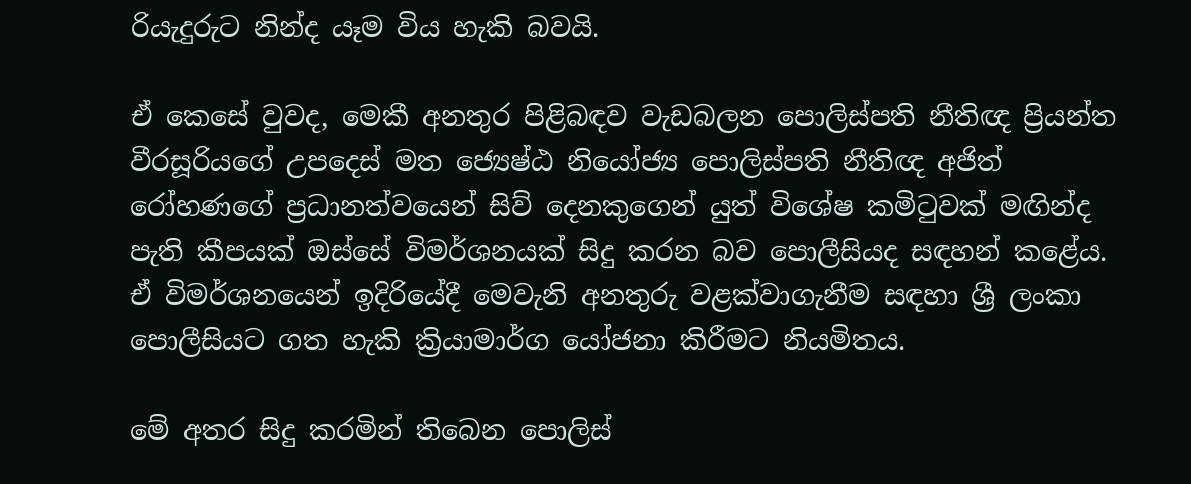රියැදුරුට නින්ද යෑම විය හැකි බවයි.

ඒ කෙසේ වුවද, මෙකී අනතුර පිළිබඳව වැඩබලන පොලිස්පති නීතිඥ ප්‍රියන්ත වීරසූරියගේ උපදෙස් මත ජ්‍යෙෂ්ඨ නියෝජ්‍ය පොලිස්පති නීතිඥ අජිත් රෝහණගේ ප්‍රධානත්වයෙන් සිව් දෙනකුගෙන් යුත් විශේෂ කමිටුවක් මඟින්ද පැති කීපයක් ඔස්සේ විමර්ශනයක් සිදු කරන බව පොලීසියද සඳහන් කළේය. ඒ විමර්ශනයෙන් ඉදිරියේදී මෙවැනි අනතුරු වළක්වාගැනීම සඳහා ශ්‍රී ලංකා පොලීසියට ගත හැකි ක්‍රියාමාර්ග යෝජනා කිරීමට නියමිතය.

මේ අතර සිදු කරමින් තිබෙන පොලිස්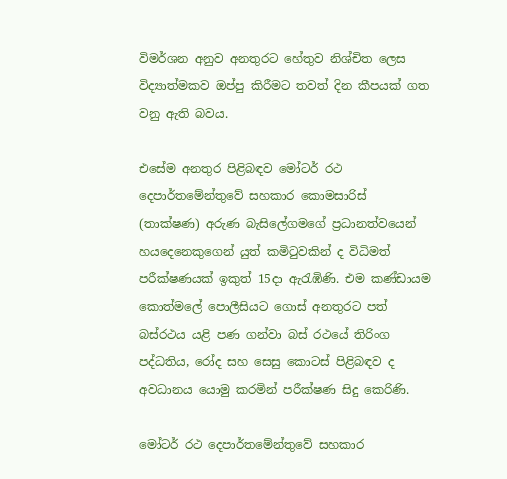විමර්ශන අනුව අනතුරට හේතුව නිශ්චිත ලෙස විද්‍යාත්මකව ඔප්පු කිරීමට තවත් දින කීපයක් ගත වනු ඇති බවය.

එසේම අනතුර පිළිබඳව මෝටර් රථ දෙපාර්තමේන්තුවේ සහකාර කොමසාරිස් (තාක්ෂණ) අරුණ බැසිලේගමගේ ප්‍රධානත්වයෙන් හයදෙනෙකුගෙන් යුත් කමිටුවකින් ද විධිමත් පරීක්ෂණයක් ඉකුත් 15දා ඇරැඹිණි. එම කණ්ඩායම කොත්මලේ පොලීසියට ගොස් අනතුරට පත් බස්රථය යළි පණ ගන්වා බස් රථයේ තිරිංග පද්ධතිය, රෝද සහ සෙසු කොටස් පිළිබඳව ද අවධානය යොමු කරමින් පරීක්ෂණ සිදු කෙරිණි.

මෝටර් රථ දෙපාර්තමේන්තුවේ සහකාර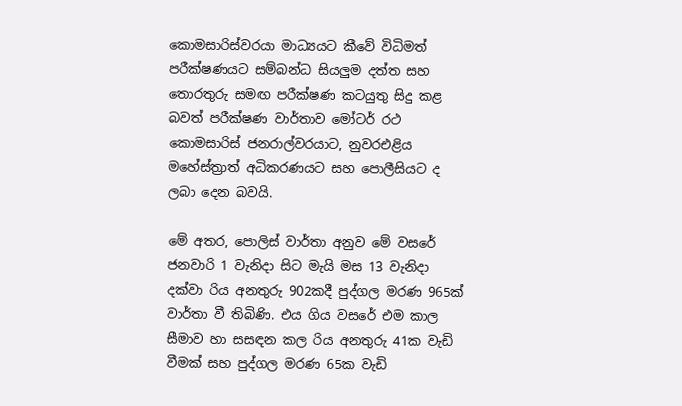කොමසාරිස්වරයා මාධ්‍යයට කීවේ විධිමත් පරීක්ෂණයට සම්බන්ධ සියලුම දත්ත සහ තොරතුරු සමඟ පරීක්ෂණ කටයුතු සිදු කළ බවත් පරීක්ෂණ වාර්තාව මෝටර් රථ කොමසාරිස් ජනරාල්වරයාට, නුවරඑළිය මහේස්ත්‍රාත් අධිකරණයට සහ පොලීසියට ද ලබා දෙන බවයි.

මේ අතර, පොලිස් වාර්තා අනුව මේ වසරේ ජනවාරි 1 වැනිදා සිට මැයි මස 13 වැනිදා දක්වා රිය අනතුරු 902කදී පුද්ගල මරණ 965ක් වාර්තා වී තිබිණි. එය ගිය වසරේ එම කාල සීමාව හා සසඳන කල රිය අනතුරු 41ක වැඩි වීමක් සහ පුද්ගල මරණ 65ක වැඩි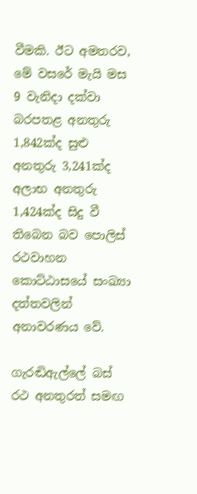වීමකි. ඊට අමතරව, මේ වසරේ මැයි මස 9 වැනිදා දක්වා බරපතළ අනතුරු 1,842ක්ද සුළු අනතුරු 3,241ක්ද අලාභ අනතුරු 1,424ක්ද සිදු වී තිබෙන බව පොලිස් රථවාහන කොට්ඨාසයේ සංඛ්‍යා දත්තවලින් අනාවරණය වේ.

ගැරඬිඇල්ලේ බස් රථ අනතුරත් සමඟ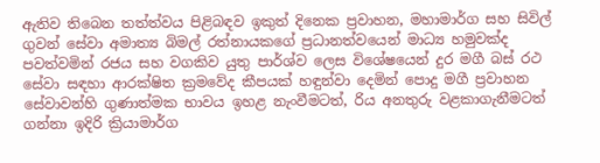ඇතිව තිබෙන තත්ත්වය පිළිබඳව ඉකුත් දිනෙක ප්‍රවාහන, මහාමාර්ග සහ සිවිල් ගුවන් සේවා අමාත්‍ය බිමල් රත්නායකගේ ප්‍රධානත්වයෙන් මාධ්‍ය හමුවක්ද පවත්වමින් රජය සහ වගකිව යුතු පාර්ශ්ව ලෙස විශේෂයෙන් දුර මගී බස් රථ සේවා සඳහා ආරක්ෂිත ක්‍රමවේද කීපයක් හඳුන්වා දෙමින් පොදු මගී ප්‍රවාහන සේවාවන්හි ගුණාත්මක භාවය ඉහළ නැංවීමටත්, රිය අනතුරු වළකාගැනීමටත් ගන්නා ඉදිරි ක්‍රියාමාර්ග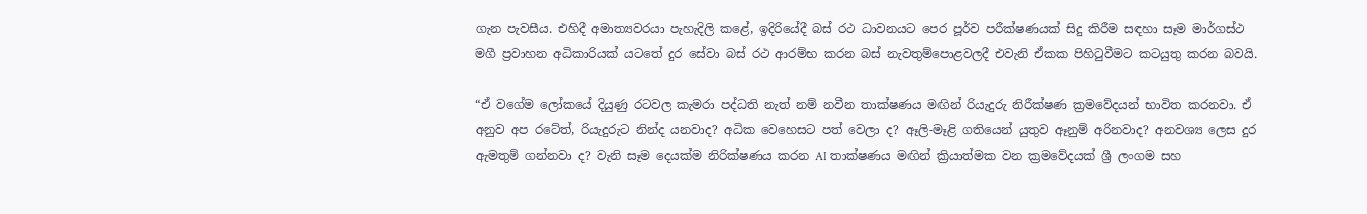ගැන පැවසීය. එහිදී අමාත්‍යවරයා පැහැදිලි කළේ, ඉදිරියේදී බස් රථ ධාවනයට පෙර පූර්ව පරීක්ෂණයක් සිදු කිරීම සඳහා සෑම මාර්ගස්ථ මගී ප්‍රවාහන අධිකාරියක් යටතේ දුර සේවා බස් රථ ආරම්භ කරන බස් නැවතුම්පොළවලදී එවැනි ඒකක පිහිටුවීමට කටයුතු කරන බවයි.

“ඒ වගේම ලෝකයේ දියුණු රටවල කැමරා පද්ධති නැත් නම් නවීන තාක්ෂණය මඟින් රියැදුරු නිරීක්ෂණ ක්‍රමවේදයන් භාවිත කරනවා. ඒ අනුව අප රටේත්, රියැදුරුට නින්ද යනවාද? අධික වෙහෙසට පත් වෙලා ද? ඈලි-මෑළි ගතියෙන් යුතුව ඈනුම් අරිනවාද? අනවශ්‍ය ලෙස දුර ඇමතුම් ගන්නවා ද? වැනි සෑම දෙයක්ම නිරික්ෂණය කරන AI තාක්ෂණය මඟින් ක්‍රියාත්මක වන ක්‍රමවේදයක් ශ්‍රී ලංගම සහ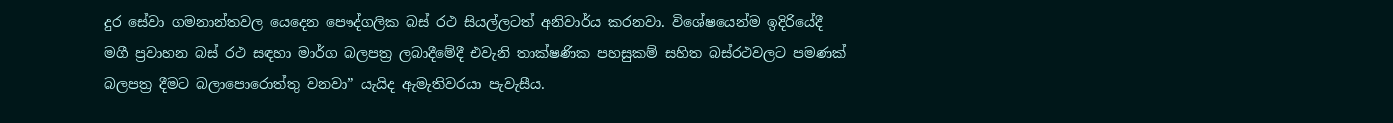දුර සේවා ගමනාන්තවල යෙදෙන පෞද්ගලික බස් රථ සියල්ලටත් අනිවාර්ය කරනවා. විශේෂයෙන්ම ඉදිරියේදී මගී ප්‍රවාහන බස් රථ සඳහා මාර්ග බලපත්‍ර ලබාදීමේදී එවැනි තාක්ෂණික පහසුකම් සහිත බස්රථවලට පමණක් බලපත්‍ර දීමට බලාපොරොත්තු වනවා” යැයිද ඇමැතිවරයා පැවැසීය.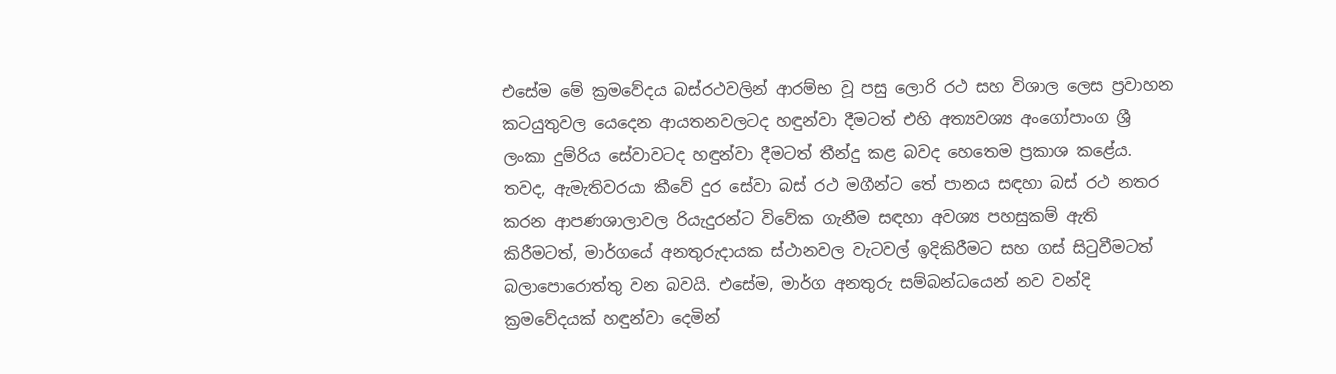එසේම මේ ක්‍රමවේදය බස්රථවලින් ආරම්භ වූ පසු ලොරි රථ සහ විශාල ලෙස ප්‍රවාහන කටයුතුවල යෙදෙන ආයතනවලටද හඳුන්වා දීමටත් එහි අත්‍යවශ්‍ය අංගෝපාංග ශ්‍රී ලංකා දුම්රිය සේවාවටද හඳුන්වා දීමටත් තීන්දු කළ බවද හෙතෙම ප්‍රකාශ කළේය. තවද, ඇමැතිවරයා කීවේ දුර සේවා බස් රථ මගීන්ට තේ පානය සඳහා බස් රථ නතර කරන ආපණශාලාවල රියැදුරන්ට විවේක ගැනීම සඳහා අවශ්‍ය පහසුකම් ඇති කිරීමටත්, මාර්ගයේ අනතුරුදායක ස්ථානවල වැටවල් ඉදිකිරීමට සහ ගස් සිටුවීමටත් බලාපොරොත්තු වන බවයි. එසේම, මාර්ග අනතුරු සම්බන්ධයෙන් නව වන්දි ක්‍රමවේදයක් හඳුන්වා දෙමින්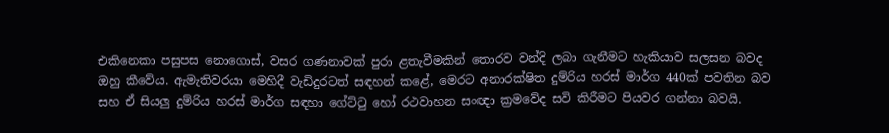එකිනෙකා පසුපස නොගොස්, වසර ගණනාවක් පුරා ළතැවීමකින් තොරව වන්දි ලබා ගැනීමට හැකියාව සලසන බවද ඔහු කීවේය. ඇමැතිවරයා මෙහිදී වැඩිදුරටත් සඳහන් කළේ, මෙරට අනාරක්ෂිත දුම්රිය හරස් මාර්ග 440ක් පවතින බව සහ ඒ සියලු දුම්රිය හරස් මාර්ග සඳහා ගේට්ටු හෝ රථවාහන සංඥා ක්‍රමවේද සවි කිරීමට පියවර ගන්නා බවයි.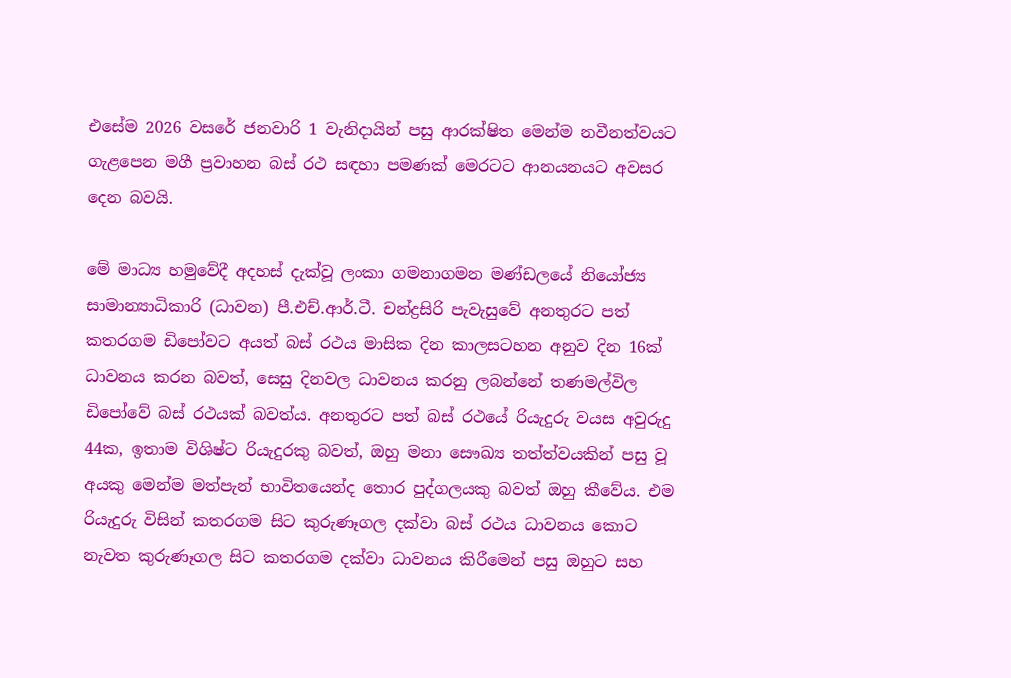එසේම 2026 වසරේ ජනවාරි 1 වැනිදායින් පසු ආරක්ෂිත මෙන්ම නවීනත්වයට ගැළපෙන මගී ප්‍රවාහන බස් රථ සඳහා පමණක් මෙරටට ආනයනයට අවසර දෙන බවයි.

මේ මාධ්‍ය හමුවේදී අදහස් දැක්වූ ලංකා ගමනාගමන මණ්ඩලයේ නියෝජ්‍ය සාමාන්‍යාධිකාරි (ධාවන) පී.එච්.ආර්.ටී. චන්ද්‍රසිරි පැවැසුවේ අනතුරට පත් කතරගම ඩිපෝවට අයත් බස් රථය මාසික දින කාලසටහන අනුව දින 16ක් ධාවනය කරන බවත්, සෙසු දිනවල ධාවනය කරනු ලබන්නේ තණමල්විල ඩිපෝවේ බස් රථයක් බවත්ය. අනතුරට පත් බස් රථයේ රියැදුරු වයස අවුරුදු 44ක, ඉතාම විශිෂ්ට රියැදුරකු බවත්, ඔහු මනා සෞඛ්‍ය තත්ත්වයකින් පසු වූ අයකු මෙන්ම මත්පැන් භාවිතයෙන්ද තොර පුද්ගලයකු බවත් ඔහු කීවේය. එම රියැදුරු විසින් කතරගම සිට කුරුණෑගල දක්වා බස් රථය ධාවනය කොට නැවත කුරුණෑගල සිට කතරගම දක්වා ධාවනය කිරීමෙන් පසු ඔහුට සහ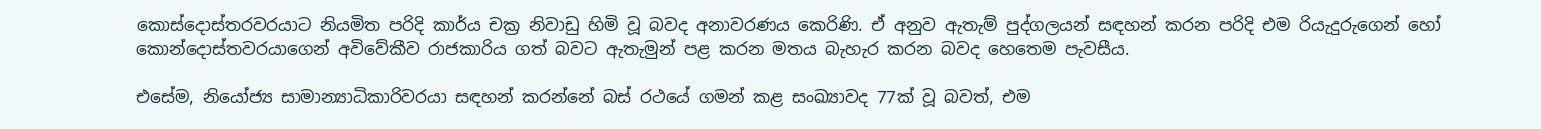කොස්දොස්තරවරයාට නියමිත පරිදි කාර්ය චක්‍ර නිවාඩු හිමි වූ බවද අනාවරණය කෙරිණි. ඒ අනුව ඇතැම් පුද්ගලයන් සඳහන් කරන පරිදි එම රියැදුරුගෙන් හෝ කොන්දොස්තවරයාගෙන් අවිවේකීව රාජකාරිය ගත් බවට ඇතැමුන් පළ කරන මතය බැහැර කරන බවද හෙතෙම පැවසීය.

එසේම, නියෝජ්‍ය සාමාන්‍යාධිකාරිවරයා සඳහන් කරන්නේ බස් රථයේ ගමන් කළ සංඛ්‍යාවද 77ක් වූ බවත්, එම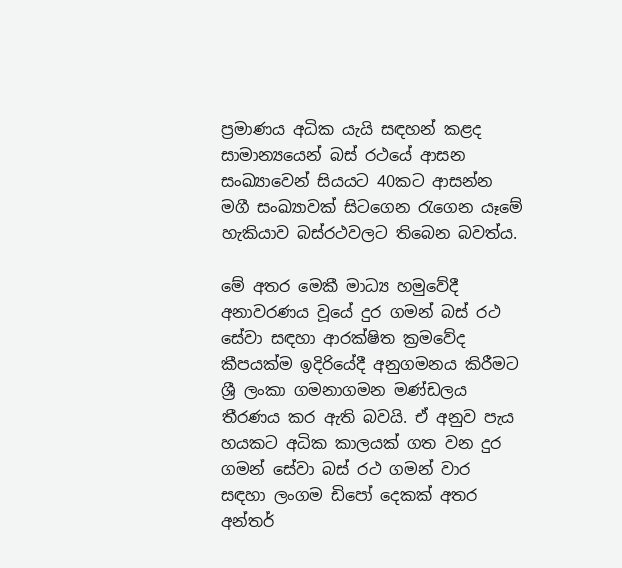ප්‍රමාණය අධික යැයි සඳහන් කළද සාමාන්‍යයෙන් බස් රථයේ ආසන සංඛ්‍යාවෙන් සියයට 40කට ආසන්න මගී සංඛ්‍යාවක් සිටගෙන රැගෙන යෑමේ හැකියාව බස්රථවලට තිබෙන බවත්ය.

මේ අතර මෙකී මාධ්‍ය හමුවේදී අනාවරණය වූයේ දුර ගමන් බස් රථ සේවා සඳහා ආරක්ෂිත ක්‍රමවේද කීපයක්ම ඉදිරියේදී අනුගමනය කිරීමට ශ්‍රී ලංකා ගමනාගමන මණ්ඩලය තීරණය කර ඇති බවයි. ඒ අනුව පැය හයකට අධික කාලයක් ගත වන දුර ගමන් සේවා බස් රථ ගමන් වාර සඳහා ලංගම ඩිපෝ දෙකක් අතර අන්තර්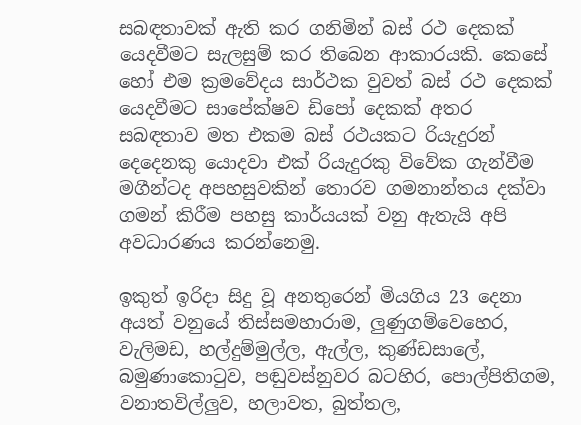සබඳතාවක් ඇති කර ගනිමින් බස් රථ දෙකක් යෙදවීමට සැලසුම් කර තිබෙන ආකාරයකි. කෙසේ හෝ එම ක්‍රමවේදය සාර්ථක වුවත් බස් රථ දෙකක් යෙදවීමට සාපේක්ෂව ඩිපෝ දෙකක් අතර සබඳතාව මත එකම බස් රථයකට රියැදුරන් දෙදෙනකු යොදවා එක් රියැදුරකු විවේක ගැන්වීම මගීන්ටද අපහසුවකින් තොරව ගමනාන්තය දක්වා ගමන් කිරීම පහසු කාර්යයක් වනු ඇතැයි අපි අවධාරණය කරන්නෙමු.

ඉකුත් ඉරිදා සිදු වූ අනතුරෙන් මියගිය 23 දෙනා අයත් වනුයේ තිස්සමහාරාම, ලුණුගම්වෙහෙර, වැලිමඩ, හල්දුම්මුල්ල, ඇල්ල, කුණ්ඩසාලේ, බමුණාකොටුව, පඬුවස්නුවර බටහිර, පොල්පිතිගම, වනාතවිල්ලුව, හලාවත, බුත්තල,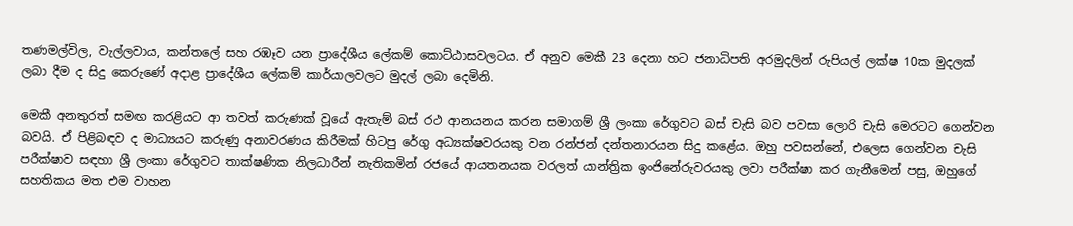තණමල්විල, වැල්ලවාය, කන්තලේ සහ රඹෑව යන ප්‍රාදේශීය ලේකම් කොට්ඨාසවලටය. ඒ අනුව මෙකී 23 දෙනා හට ජනාධිපති අරමුදලින් රුපියල් ලක්ෂ 10ක මුදලක් ලබා දීම ද සිදු කෙරුණේ අදාළ ප්‍රාදේශීය ලේකම් කාර්යාලවලට මුදල් ලබා දෙමිනි.

මෙකී අනතුරත් සමඟ කරළියට ආ තවත් කරුණක් වූයේ ඇතැම් බස් රථ ආනයනය කරන සමාගම් ශ්‍රී ලංකා රේගුවට බස් චැසි බව පවසා ලොරි චැසි මෙරටට ගෙන්වන බවයි. ඒ පිළිබඳව ද මාධ්‍යයට කරුණු අනාවරණය කිරීමක් හිටපු රේගු අධ්‍යක්ෂවරයකු වන රන්ජන් දන්තනාරයන සිදු කළේය. ඔහු පවසන්නේ, එලෙස ගෙන්වන චැසි පරීක්ෂාව සඳහා ශ්‍රී ලංකා රේගුවට තාක්ෂණික නිලධාරීන් නැතිකමින් රජයේ ආයතනයක වරලත් යාන්ත්‍රික ඉංජිනේරුවරයකු ලවා පරීක්ෂා කර ගැනීමෙන් පසු, ඔහුගේ සහතිකය මත එම වාහන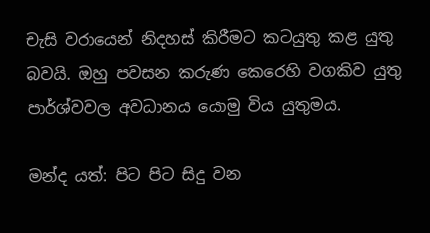චැසි වරායෙන් නිදහස් කිරීමට කටයුතු කළ යුතු බවයි. ඔහු පවසන කරුණ කෙරෙහි වගකිව යුතු පාර්ශ්වවල අවධානය යොමු විය යුතුමය.

මන්ද යත්: පිට පිට සිදු වන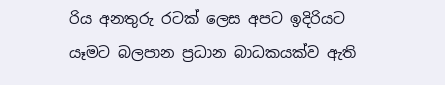රිය අනතුරු රටක් ලෙස අපට ඉදිරියට යෑමට බලපාන ප්‍රධාන බාධකයක්ව ඇති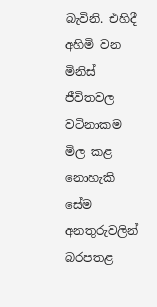බැවිනි. එහිදී අහිමි වන මිනිස් ජීවිතවල වටිනාකම මිල කළ නොහැකි සේම අනතුරුවලින් බරපතළ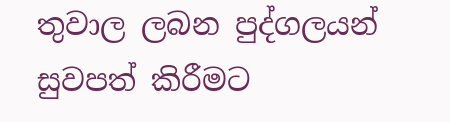තුවාල ලබන පුද්ගලයන් සුවපත් කිරීමට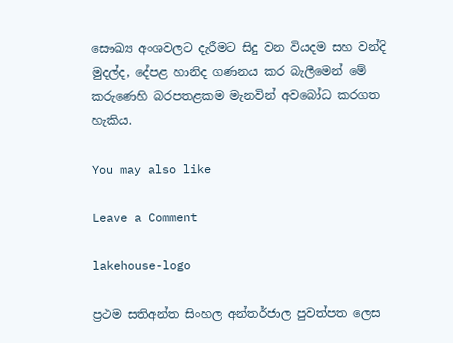සෞඛ්‍ය අංශවලට දැරීමට සිදු වන වියදම සහ වන්දි මුදල්ද, දේපළ හානිද ගණනය කර බැලීමෙන් මේ කරුණෙහි බරපතළකම මැනවින් අවබෝධ කරගත හැකිය.

You may also like

Leave a Comment

lakehouse-logo

ප්‍රථම සතිඅන්ත සිංහල අන්තර්ජාල පුවත්පත ලෙස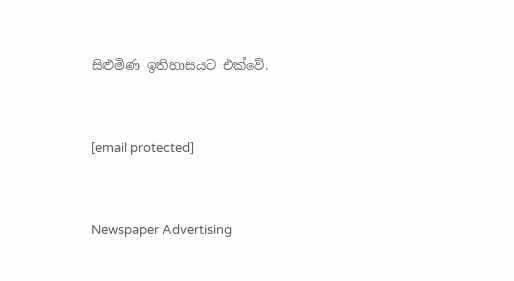සිළුමිණ ඉතිහාසයට එක්වේ.



[email protected]



Newspaper Advertising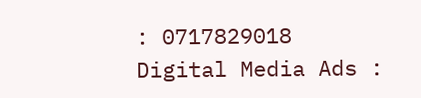: 0717829018
Digital Media Ads :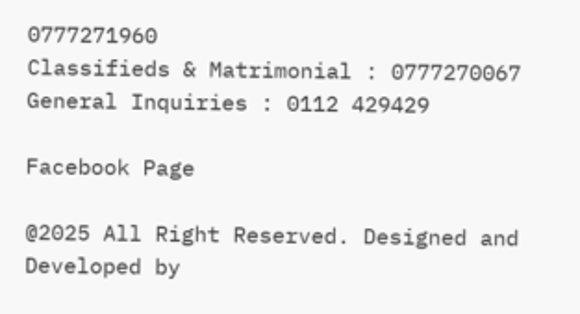0777271960
Classifieds & Matrimonial : 0777270067
General Inquiries : 0112 429429

Facebook Page

@2025 All Right Reserved. Designed and Developed by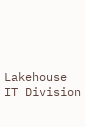Lakehouse IT Division